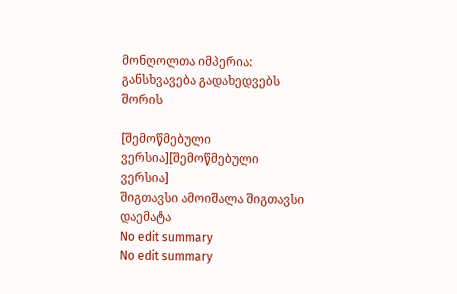მონღოლთა იმპერია: განსხვავება გადახედვებს შორის

[შემოწმებული ვერსია][შემოწმებული ვერსია]
შიგთავსი ამოიშალა შიგთავსი დაემატა
No edit summary
No edit summary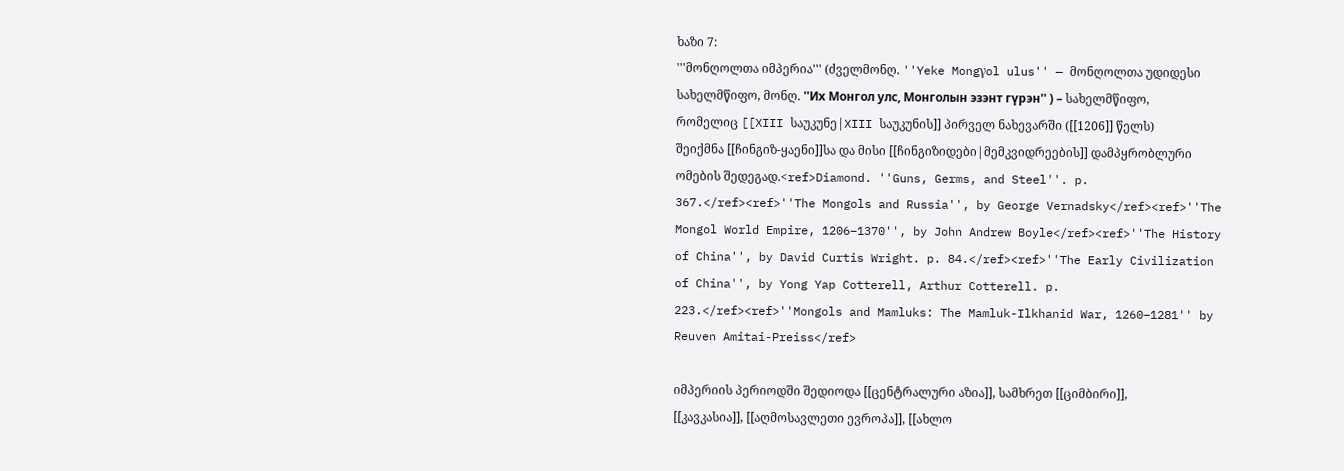ხაზი 7:
'''მონღოლთა იმპერია''' (ძველმონღ. ''Yeke Mongγol ulus'' — მონღოლთა უდიდესი სახელმწიფო, მონღ. ''Их Монгол улс, Монголын эзэнт гүрэн'' ) – სახელმწიფო, რომელიც [[XIII საუკუნე|XIII საუკუნის]] პირველ ნახევარში ([[1206]] წელს) შეიქმნა [[ჩინგიზ-ყაენი]]სა და მისი [[ჩინგიზიდები|მემკვიდრეების]] დამპყრობლური ომების შედეგად.<ref>Diamond. ''Guns, Germs, and Steel''. p. 367.</ref><ref>''The Mongols and Russia'', by George Vernadsky</ref><ref>''The Mongol World Empire, 1206–1370'', by John Andrew Boyle</ref><ref>''The History of China'', by David Curtis Wright. p. 84.</ref><ref>''The Early Civilization of China'', by Yong Yap Cotterell, Arthur Cotterell. p. 223.</ref><ref>''Mongols and Mamluks: The Mamluk-Ilkhanid War, 1260–1281'' by Reuven Amitai-Preiss</ref>

იმპერიის პერიოდში შედიოდა [[ცენტრალური აზია]], სამხრეთ [[ციმბირი]], [[კავკასია]], [[აღმოსავლეთი ევროპა]], [[ახლო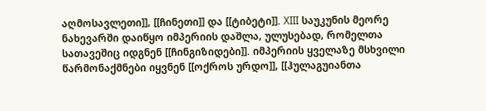აღმოსავლეთი]], [[ჩინეთი]] და [[ტიბეტი]]. XIII საუკუნის მეორე ნახევარში დაიწყო იმპერიის დაშლა, ულუსებად, რომელთა სათავეშიც იდგნენ [[ჩინგიზიდები]]. იმპერიის ყველაზე მსხვილი წარმონაქმნები იყვნენ [[ოქროს ურდო]], [[ჰულაგუიანთა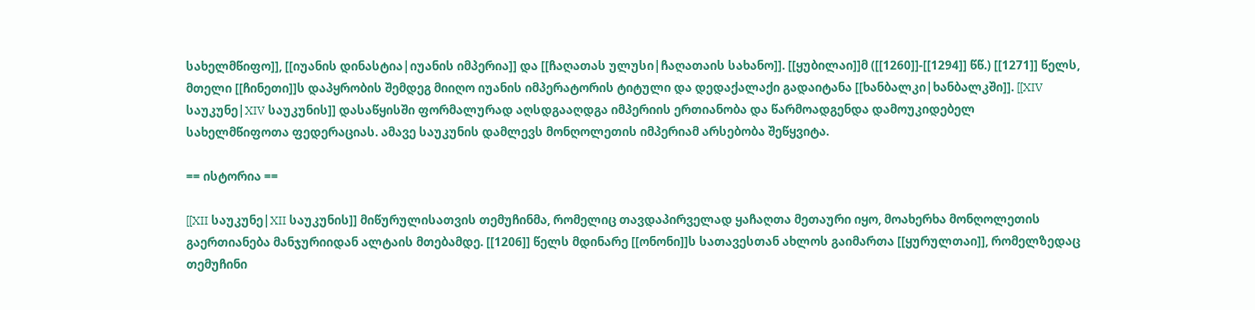სახელმწიფო]], [[იუანის დინასტია|იუანის იმპერია]] და [[ჩაღათას ულუსი|ჩაღათაის სახანო]]. [[ყუბილაი]]მ ([[1260]]-[[1294]] წწ.) [[1271]] წელს, მთელი [[ჩინეთი]]ს დაპყრობის შემდეგ მიიღო იუანის იმპერატორის ტიტული და დედაქალაქი გადაიტანა [[ხანბალკი|ხანბალკში]]. [[XIV საუკუნე|XIV საუკუნის]] დასაწყისში ფორმალურად აღსდგააღდგა იმპერიის ერთიანობა და წარმოადგენდა დამოუკიდებელ სახელმწიფოთა ფედერაციას. ამავე საუკუნის დამლევს მონღოლეთის იმპერიამ არსებობა შეწყვიტა.

== ისტორია ==

[[XII საუკუნე|XII საუკუნის]] მიწურულისათვის თემუჩინმა, რომელიც თავდაპირველად ყაჩაღთა მეთაური იყო, მოახერხა მონღოლეთის გაერთიანება მანჯურიიდან ალტაის მთებამდე. [[1206]] წელს მდინარე [[ონონი]]ს სათავესთან ახლოს გაიმართა [[ყურულთაი]], რომელზედაც თემუჩინი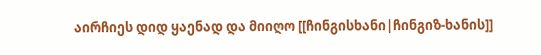აირჩიეს დიდ ყაენად და მიიღო [[ჩინგისხანი|ჩინგიზ-ხანის]]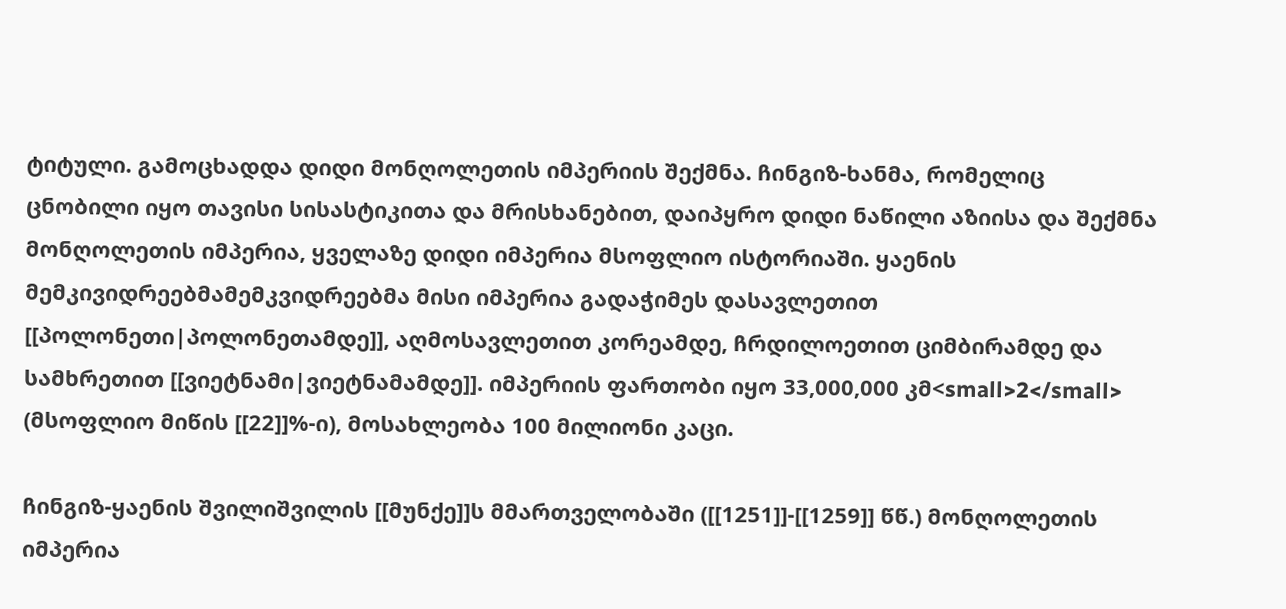ტიტული. გამოცხადდა დიდი მონღოლეთის იმპერიის შექმნა. ჩინგიზ-ხანმა, რომელიც ცნობილი იყო თავისი სისასტიკითა და მრისხანებით, დაიპყრო დიდი ნაწილი აზიისა და შექმნა მონღოლეთის იმპერია, ყველაზე დიდი იმპერია მსოფლიო ისტორიაში. ყაენის მემკივიდრეებმამემკვიდრეებმა მისი იმპერია გადაჭიმეს დასავლეთით [[პოლონეთი|პოლონეთამდე]], აღმოსავლეთით კორეამდე, ჩრდილოეთით ციმბირამდე და სამხრეთით [[ვიეტნამი|ვიეტნამამდე]]. იმპერიის ფართობი იყო 33,000,000 კმ<small>2</small> (მსოფლიო მიწის [[22]]%-ი), მოსახლეობა 100 მილიონი კაცი.

ჩინგიზ-ყაენის შვილიშვილის [[მუნქე]]ს მმართველობაში ([[1251]]-[[1259]] წწ.) მონღოლეთის იმპერია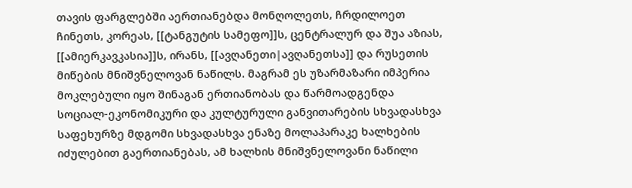თავის ფარგლებში აერთიანებდა მონღოლეთს, ჩრდილოეთ ჩინეთს, კორეას, [[ტანგუტის სამეფო]]ს, ცენტრალურ და შუა აზიას, [[ამიერკავკასია]]ს, ირანს, [[ავღანეთი|ავღანეთსა]] და რუსეთის მიწების მნიშვნელოვან ნაწილს. მაგრამ ეს უზარმაზარი იმპერია მოკლებული იყო შინაგან ერთიანობას და წარმოადგენდა სოციალ-ეკონომიკური და კულტურული განვითარების სხვადასხვა საფეხურზე მდგომი სხვადასხვა ენაზე მოლაპარაკე ხალხების იძულებით გაერთიანებას, ამ ხალხის მნიშვნელოვანი ნაწილი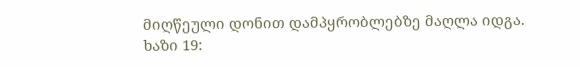მიღწეული დონით დამპყრობლებზე მაღლა იდგა.
ხაზი 19: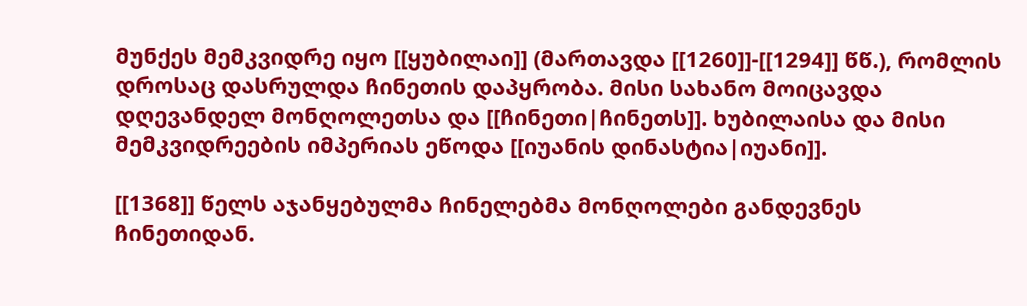მუნქეს მემკვიდრე იყო [[ყუბილაი]] (მართავდა [[1260]]-[[1294]] წწ.), რომლის დროსაც დასრულდა ჩინეთის დაპყრობა. მისი სახანო მოიცავდა დღევანდელ მონღოლეთსა და [[ჩინეთი|ჩინეთს]]. ხუბილაისა და მისი მემკვიდრეების იმპერიას ეწოდა [[იუანის დინასტია|იუანი]].

[[1368]] წელს აჯანყებულმა ჩინელებმა მონღოლები განდევნეს ჩინეთიდან.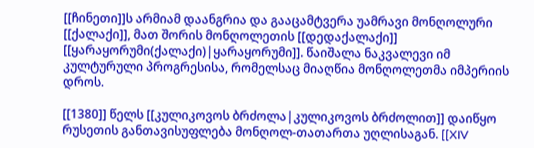[[ჩინეთი]]ს არმიამ დაანგრია და გააცამტვერა უამრავი მონღოლური [[ქალაქი]], მათ შორის მონღოლეთის [[დედაქალაქი]] [[ყარაყორუმი(ქალაქი)|ყარაყორუმი]]. წაიშალა ნაკვალევი იმ კულტურული პროგრესისა, რომელსაც მიაღწია მონღოლეთმა იმპერიის დროს.

[[1380]] წელს [[კულიკოვოს ბრძოლა|კულიკოვოს ბრძოლით]] დაიწყო რუსეთის განთავისუფლება მონღოლ-თათართა უღლისაგან. [[XIV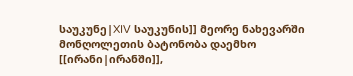საუკუნე|XIV საუკუნის]] მეორე ნახევარში მონღოლეთის ბატონობა დაემხო [[ირანი|ირანში]],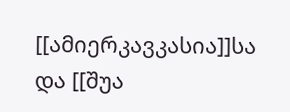[[ამიერკავკასია]]სა და [[შუა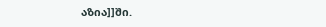აზია]]ში.